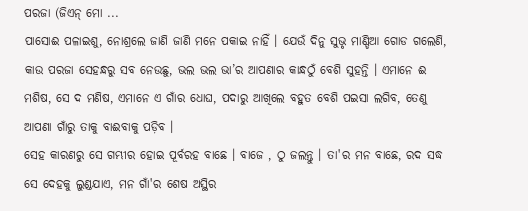ପରଜା (ଜିଏନ୍ ମୋ ...
ପାସୋଈ ପଳାଇଶୁ, ନୋଶ୍ରଲେ ଜାଣି ଜାଣି ମନେ ପକାଇ ନାହିଁ । ଯେଉଁ ଦିନୁ ସୁଭୃ ମାଣ୍ଡିଆ ଗୋଡ ଗଲେଣି, କାଉ ପରଜା ସେହନ୍ଧରୁ ସବ ନେଉଛୁ, ଭଲ ଭଲ ଭା’ର ଆପଣାର କାନ୍ଧଠୁଁ ବେଶି ସୁହନ୍ତି । ଏମାନେ ଈ ମଶିଷ, ସେ ଦ ମଣିଷ, ଏମାନେ ଏ ଗାଁର ଧୋଘ, ପଦାରୁ ଆଖିଲେ ବହୁତ ବେଶି ପଇସା ଲଗିବ, ତେଣୁ ଆପଣା ଗାଁରୁ ତାକୁ ବାଈବାକୁ ପଡ଼ିବ ।
ସେହ କାରଣରୁ ସେ ଗମ୍ଭୀର ହୋଇ ପୂର୍ବରହ ବାଛେ । ବାଜେ , ଠୁ ଜଲନ୍ତୁ । ତା'ର ମନ ବାଛେ, ରଦ ସଦ୍ଧ ସେ ଦେହକୁ ଲୁଣ୍ଡଯାଏ, ମନ ଗାଁ'ର ଶେଷ ଅସ୍ଥିର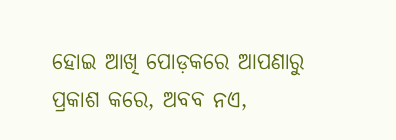ହୋଇ ଆଖି ପୋଡ଼କରେ ଆପଣାରୁ ପ୍ରକାଶ କରେ, ଅବବ ନଏ,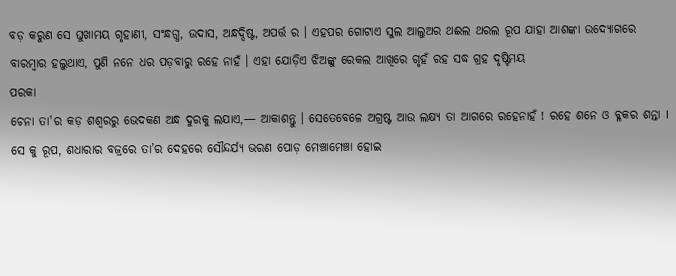ବଡ଼ କରୁଣ ସେ ଘୁଖାମୟ ଗୃହାଣୀ, ସଂନ୍ଧଗ୍ଧ, ଉଦାସ, ଅନ୍ଧଦ୍ଦିଷ୍ଟ, ଅପର୍ତ୍ତ ର । ଏହପର ଗୋଟାଏ ସୁଲ ଆଲୁଅର ଥଈଲ ଥରଲ ରୂପ ଯାହା ଆଶଙ୍କା ଉଦ୍ୟୋଗରେ ବାରମ୍ବାର ହଲୁଥାଏ, ପୁଣି ନନେ ଧର ପଡ଼ବାରୁ ରହେ ନାହଁ । ଏହା ଯୋଡ଼ିଏ ଝିଅଙ୍କୁ ରେକଲ ଆଖିରେ ଗୃହଁ ରହ ସଦ୍ଧ ଗ୍ରହ ଦୃଷ୍ଟିମୟ
ପରକା
ଚେନା ତା'ର କଡ଼ ଶଶ୍ୱରରୁ ଭେଦକଣ ଅନ୍ଧ ଦୁରକୁ ଲଯାଏ,— ଆକାଶନ୍ତୁ । ସେତେବେଳେ ଅଗ୍ରଷ୍ଟ ଆଉ ଲକ୍ଷ୍ୟ ତା ଆଗରେ ରହେନାହଁ ! ରହେ ଶନେ ଓ ବ୍ଳକର ଶନ୍ତା I
ସେ କୁ ରୂପ, ଶଧାରାର ବଜ୍ରରେ ତା’ର ଦେହରେ ସୌନ୍ଦର୍ଯ୍ୟ ଭରଣ ପୋଡ଼ ମେଞ୍ଚାମେଞ୍ଚା ହୋଇ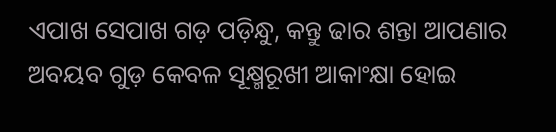ଏପାଖ ସେପାଖ ଗଡ଼ ପଡ଼ିନ୍ଧୁ, କନ୍ତୁ ଢାର ଶନ୍ତା ଆପଣାର ଅବୟବ ଗୁଡ଼ କେବଳ ସୂକ୍ଷ୍ମରୂଖୀ ଆକାଂକ୍ଷା ହୋଇ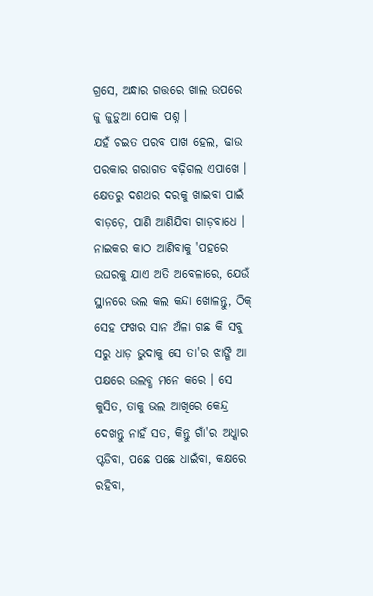ଗ୍ରସେ, ଅନ୍ଧାର ଗତ୍ତରେ ଖାଲ ଉପରେ ଜୁ ଜୁଡ଼ୁଆ ପୋକ ପଶ୍ନ ।
ଯହଁ ଚଇତ ପରବ ପାଖ ହେଲ, ଢାଉ ପରକାର ଗରାଗତ ବଢ଼ିଗଲ ଏପାଖେ । କ୍ଷେତରୁ ଦଶଥର ଦରକୁ ଖାଇବା ପାଇଁ ବାଡ଼ଡ଼େ, ପାଣି ଆଣିଯିବା ଗାଡ଼ବାଧେ । ନାଇକର କାଠ ଆଣିବାକୁ 'ପହରେ ଉଘରକୁ ଯାଏ ଅତି ଅବେଳାରେ, ଯେଉଁ ସ୍ଥାନରେ ଭଲ କଲ କନ୍ଦା ଖୋଳନ୍ତୁ, ଠିକ୍ ସେହ ଫଖର ସାନ ଅଁଳା ଗଛ କି ସବୁ ସରୁ ଧାଡ଼ ଭୁଦାକୁ ସେ ତା'ର ଝାଙ୍ଗି ଆ ପକ୍ଷରେ ଉଲବ୍ଧ ମନେ କରେ । ସେ କୁସିତ, ତାକୁ ଭଲ ଆଖିରେ କେନ୍ଦ୍ର ଦେଖନ୍ତୁ ନାହଁ ସତ, କିନ୍ତୁ ଗାଁ'ର ଅଧ୍କାର ପ୍ଟଡିବା, ପଛେ ପଛେ ଧାଇଁବା, କକ୍ଷରେ ରହିବା,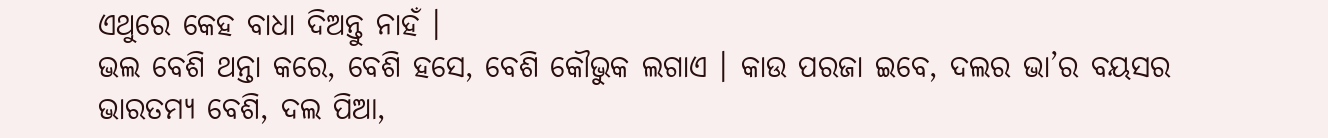ଏଥୁରେ କେହ ବାଧା ଦିଅନ୍ତୁ ନାହଁ ।
ଭଲ ବେଶି ଥନ୍ତା କରେ, ବେଶି ହସେ, ବେଶି କୌଭୁକ ଲଗାଏ । କାଉ ପରଜା ଇବେ, ଦଲର ଭା’ର ବୟସର ଭାରତମ୍ୟ ବେଶି, ଦଲ ପିଆ,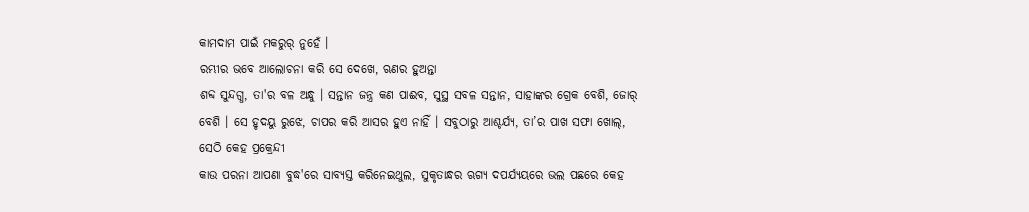କାମଦାମ ପାଇଁ ମକରୁର୍ ନୁହେଁ ।
ରମ୍ଭୀର ଭବେ ଆଲୋଚନା କରି ସେ ଦେଖେ, ଋଣର ହୁଅନ୍ତା
ଶବ୍ଦ ସୁନ୍ଦଗ୍ଧ, ତା'ର ବଳ ଅନ୍ଧୁ । ସନ୍ତାନ ଜନ୍ତ୍ର କଣ ପାଈବ, ସୁସ୍ଥ ସବଳ ସନ୍ତାନ, ସାହାଙ୍କର ଗ୍ରେକ ବେଶି, ଜୋର୍ ବେଶି । ସେ ହୃଦୟୁ ରୁଝେ, ଚାପର କରି ଆସର ହୁଏ ନାହିଁ । ସବୁଠାରୁ ଆଶ୍ଚର୍ଯ୍ୟ, ତା’ର ପାଖ ସଫା ଖୋଲ୍, ସେଠି କେହ ପ୍ରକ୍ରେନ୍ଦୀ
କାଉ ପରନା ଆପଣା ବୁଦ୍ଧ'ରେ ସାବ୍ୟସ୍ତ କରିନେଇଥୁଲ, ସୁକୃତାନ୍ଧର ଋଗ୍ୟ ଦପର୍ଯ୍ୟୟରେ ଭଲ ପଛରେ କେହ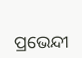ପ୍ରଭେନ୍ଦୀ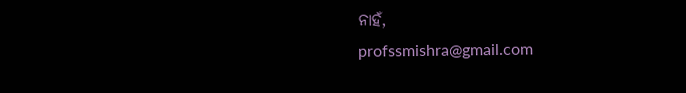ନାହଁ,
profssmishra@gmail.com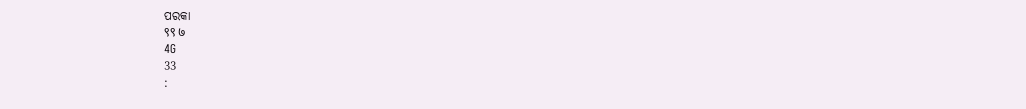ପରକା
९९ ७
4G
33
: